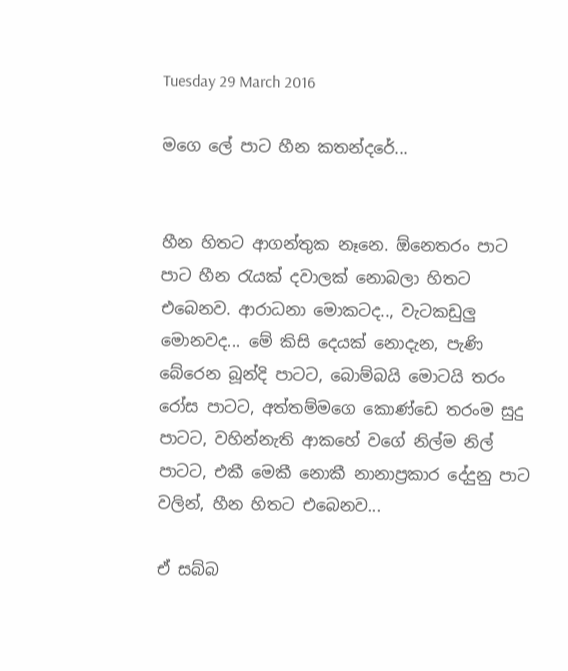Tuesday 29 March 2016

මගෙ ලේ පාට හීන කතන්දරේ...


හීන හිතට ආගන්තුක නෑනෙ. ඕනෙතරං පාට පාට හීන රැයක් දවාලක් නොබලා හිතට එබෙනව. ආරාධනා මොකටද.., වැටකඩුලු මොනවද... මේ කිසි දෙයක් නොදැන, පැණි බේරෙන බූන්දි පාටට, බොම්බයි මොටයි තරං රෝස පාටට, අත්තම්මගෙ කොණ්ඩෙ තරංම සුදු පාටට, වහින්නැති ආකහේ වගේ නිල්ම නිල් පාටට, එකී මෙකී නොකී නානාප්‍රකාර දේදුනු පාට වලින්, හීන හිතට එබෙනව...

ඒ සබ්බ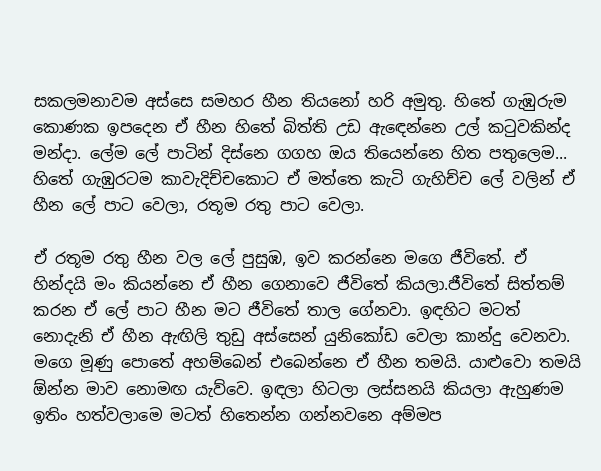සකලමනාවම අස්සෙ සමහර හීන තියනෝ හරි අමුතු. හිතේ ගැඹුරුම කොණක ඉපදෙන ඒ හීන හිතේ බිත්ති උඩ ඇඳෙන්නෙ උල් කටුවකින්ද මන්දා. ලේම ලේ පාටින් දිස්නෙ ගගහ ඔය තියෙන්නෙ හිත පතුලෙම... හිතේ ගැඹුරටම කාවැදිච්චකොට ඒ මත්තෙ කැටි ගැහිච්ච ලේ වලින් ඒ හීන ලේ පාට වෙලා, රතූම රතු පාට වෙලා.

ඒ රතූම රතු හීන වල ලේ පුසුඹ, ඉව කරන්නෙ මගෙ ජීවිතේ. ඒ හින්දයි මං කියන්නෙ ඒ හීන ගෙනාවෙ ජීවිතේ කියලා.ජීවිතේ සිත්තම් කරන ඒ ලේ පාට හීන මට ජීවිතේ තාල ගේනවා. ඉඳහිට මටත් නොදැනි ඒ හීන ඇඟිලි තුඩු අස්සෙන් යුනිකෝඩ වෙලා කාන්දු වෙනවා. මගෙ මූණු පොතේ අහම්බෙන් එබෙන්නෙ ඒ හීන තමයි. යාළුවො තමයි ඕන්න මාව නොමඟ යැව්වෙ. ඉඳලා හිටලා ලස්සනයි කියලා ඇහුණම ඉතිං හත්වලාමෙ මටත් හිතෙන්න ගන්නවනෙ අම්මප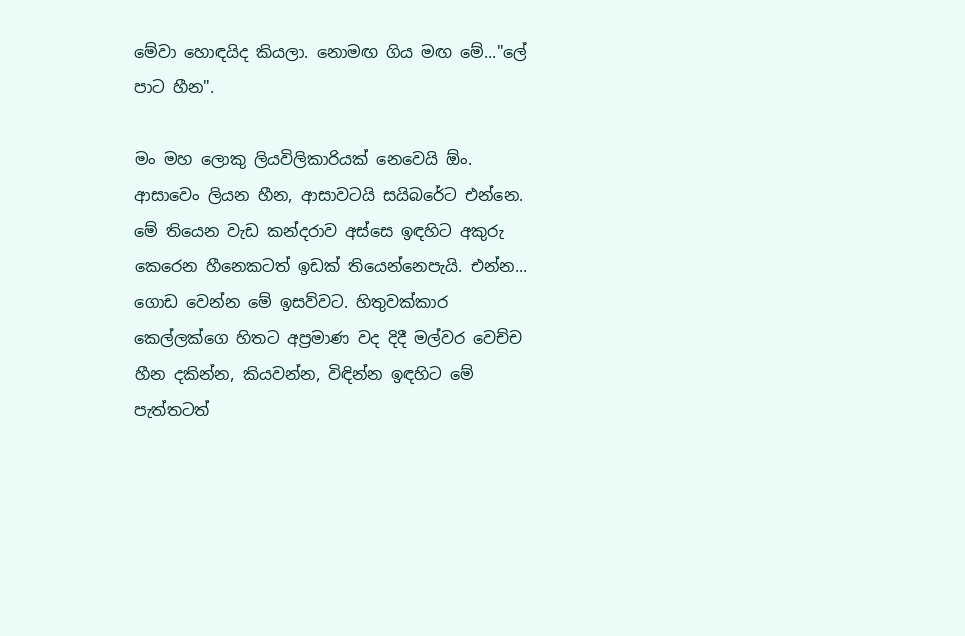මේවා හොඳයිද කියලා. නොමඟ ගිය මඟ මේ..."ලේ පාට හීන".

මං මහ ලොකු ලියවිලිකාරියක් නෙවෙයි ඕං. ආසාවෙං ලියන හීන, ආසාවටයි සයිබරේට එන්නෙ. මේ තියෙන වැඩ කන්දරාව අස්සෙ ඉඳහිට අකුරු කෙරෙන හීනෙකටත් ඉඩක් තියෙන්නෙපැයි. එන්න... ගොඩ වෙන්න මේ ඉසව්වට. හිතුවක්කාර කෙල්ලක්ගෙ හිතට අප්‍රමාණ වද දිදී මල්වර වෙච්ච හීන දකින්න, කියවන්න, විඳින්න ඉඳහිට මේ පැත්තටත්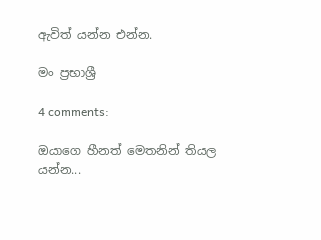ඇවිත් යන්න එන්න.

මං ප්‍රභාශ්‍රී

4 comments:

ඔයාගෙ හීනත් මෙතනින් තියල යන්න...